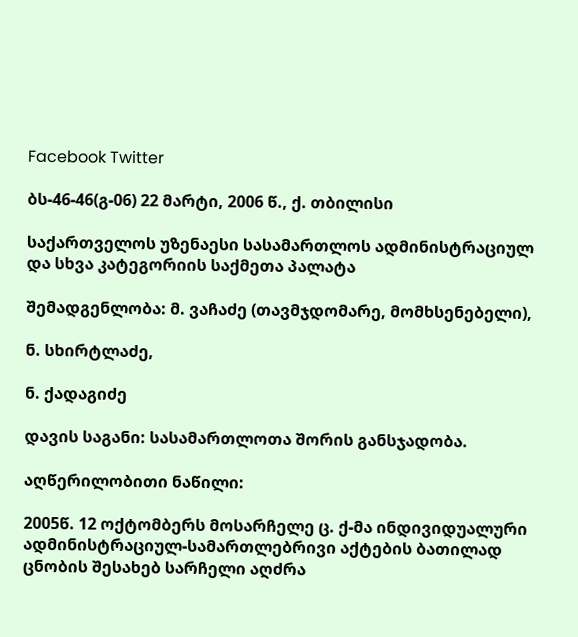Facebook Twitter

ბს-46-46(გ-06) 22 მარტი, 2006 წ., ქ. თბილისი

საქართველოს უზენაესი სასამართლოს ადმინისტრაციულ და სხვა კატეგორიის საქმეთა პალატა

შემადგენლობა: მ. ვაჩაძე (თავმჯდომარე, მომხსენებელი),

ნ. სხირტლაძე,

ნ. ქადაგიძე

დავის საგანი: სასამართლოთა შორის განსჯადობა.

აღწერილობითი ნაწილი:

2005წ. 12 ოქტომბერს მოსარჩელე ც. ქ-მა ინდივიდუალური ადმინისტრაციულ-სამართლებრივი აქტების ბათილად ცნობის შესახებ სარჩელი აღძრა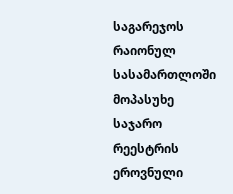საგარეჯოს რაიონულ სასამართლოში მოპასუხე საჯარო რეესტრის ეროვნული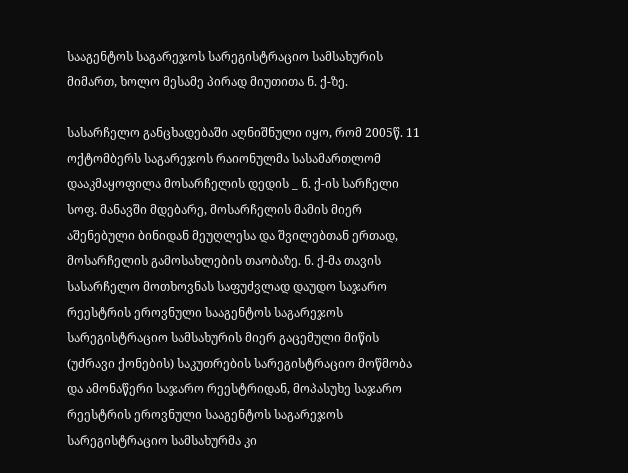სააგენტოს საგარეჯოს სარეგისტრაციო სამსახურის მიმართ, ხოლო მესამე პირად მიუთითა ნ. ქ-ზე.

სასარჩელო განცხადებაში აღნიშნული იყო, რომ 2005წ. 11 ოქტომბერს საგარეჯოს რაიონულმა სასამართლომ დააკმაყოფილა მოსარჩელის დედის _ ნ. ქ-ის სარჩელი სოფ. მანავში მდებარე, მოსარჩელის მამის მიერ აშენებული ბინიდან მეუღლესა და შვილებთან ერთად, მოსარჩელის გამოსახლების თაობაზე. ნ. ქ-მა თავის სასარჩელო მოთხოვნას საფუძვლად დაუდო საჯარო რეესტრის ეროვნული სააგენტოს საგარეჯოს სარეგისტრაციო სამსახურის მიერ გაცემული მიწის (უძრავი ქონების) საკუთრების სარეგისტრაციო მოწმობა და ამონაწერი საჯარო რეესტრიდან, მოპასუხე საჯარო რეესტრის ეროვნული სააგენტოს საგარეჯოს სარეგისტრაციო სამსახურმა კი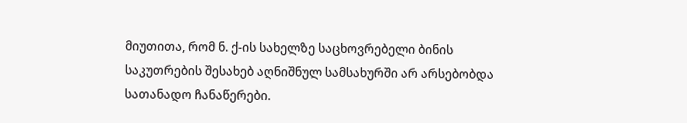მიუთითა, რომ ნ. ქ-ის სახელზე საცხოვრებელი ბინის საკუთრების შესახებ აღნიშნულ სამსახურში არ არსებობდა სათანადო ჩანაწერები.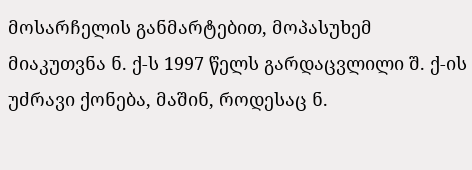მოსარჩელის განმარტებით, მოპასუხემ მიაკუთვნა ნ. ქ-ს 1997 წელს გარდაცვლილი შ. ქ-ის უძრავი ქონება, მაშინ, როდესაც ნ.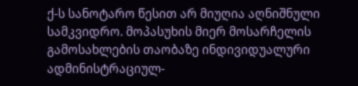ქ-ს სანოტარო წესით არ მიუღია აღნიშნული სამკვიდრო. მოპასუხის მიერ მოსარჩელის გამოსახლების თაობაზე ინდივიდუალური ადმინისტრაციულ-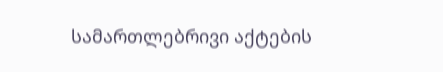სამართლებრივი აქტების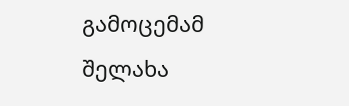გამოცემამ შელახა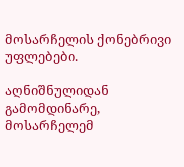მოსარჩელის ქონებრივი უფლებები.

აღნიშნულიდან გამომდინარე, მოსარჩელემ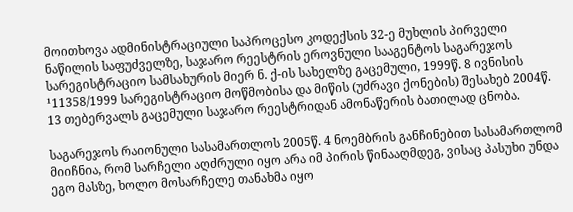მოითხოვა ადმინისტრაციული საპროცესო კოდექსის 32-ე მუხლის პირველი ნაწილის საფუძველზე, საჯარო რეესტრის ეროვნული სააგენტოს საგარეჯოს სარეგისტრაციო სამსახურის მიერ ნ. ქ-ის სახელზე გაცემული, 1999წ. 8 ივნისის ¹11358/1999 სარეგისტრაციო მოწმობისა და მიწის (უძრავი ქონების) შესახებ 2004წ. 13 თებერვალს გაცემული საჯარო რეესტრიდან ამონაწერის ბათილად ცნობა.

საგარეჯოს რაიონული სასამართლოს 2005წ. 4 ნოემბრის განჩინებით სასამართლომ მიიჩნია, რომ სარჩელი აღძრული იყო არა იმ პირის წინააღმდეგ, ვისაც პასუხი უნდა ეგო მასზე, ხოლო მოსარჩელე თანახმა იყო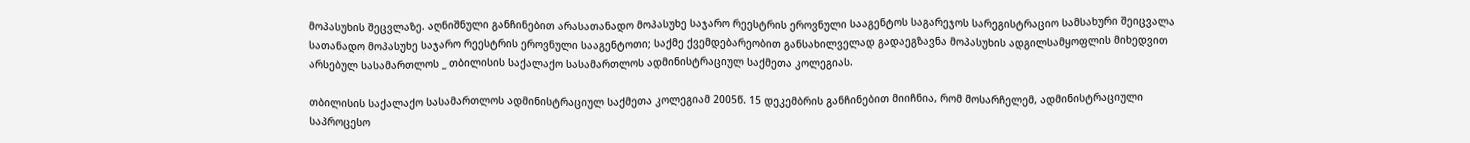მოპასუხის შეცვლაზე. აღნიშნული განჩინებით არასათანადო მოპასუხე საჯარო რეესტრის ეროვნული სააგენტოს საგარეჯოს სარეგისტრაციო სამსახური შეიცვალა სათანადო მოპასუხე საჯარო რეესტრის ეროვნული სააგენტოთი; საქმე ქვემდებარეობით განსახილველად გადაეგზავნა მოპასუხის ადგილსამყოფლის მიხედვით არსებულ სასამართლოს _ თბილისის საქალაქო სასამართლოს ადმინისტრაციულ საქმეთა კოლეგიას.

თბილისის საქალაქო სასამართლოს ადმინისტრაციულ საქმეთა კოლეგიამ 2005წ. 15 დეკემბრის განჩინებით მიიჩნია, რომ მოსარჩელემ, ადმინისტრაციული საპროცესო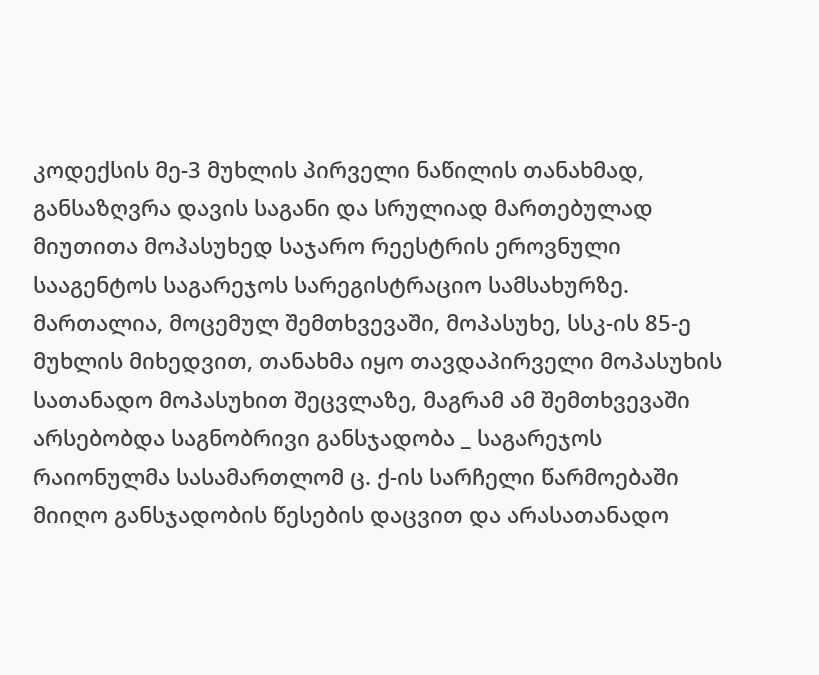კოდექსის მე-3 მუხლის პირველი ნაწილის თანახმად, განსაზღვრა დავის საგანი და სრულიად მართებულად მიუთითა მოპასუხედ საჯარო რეესტრის ეროვნული სააგენტოს საგარეჯოს სარეგისტრაციო სამსახურზე. მართალია, მოცემულ შემთხვევაში, მოპასუხე, სსკ-ის 85-ე მუხლის მიხედვით, თანახმა იყო თავდაპირველი მოპასუხის სათანადო მოპასუხით შეცვლაზე, მაგრამ ამ შემთხვევაში არსებობდა საგნობრივი განსჯადობა _ საგარეჯოს რაიონულმა სასამართლომ ც. ქ-ის სარჩელი წარმოებაში მიიღო განსჯადობის წესების დაცვით და არასათანადო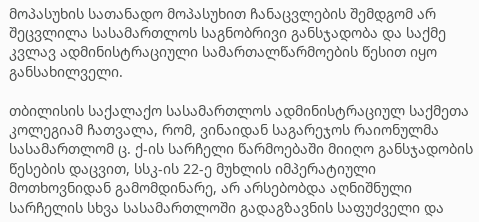მოპასუხის სათანადო მოპასუხით ჩანაცვლების შემდგომ არ შეცვლილა სასამართლოს საგნობრივი განსჯადობა და საქმე კვლავ ადმინისტრაციული სამართალწარმოების წესით იყო განსახილველი.

თბილისის საქალაქო სასამართლოს ადმინისტრაციულ საქმეთა კოლეგიამ ჩათვალა, რომ, ვინაიდან საგარეჯოს რაიონულმა სასამართლომ ც. ქ-ის სარჩელი წარმოებაში მიიღო განსჯადობის წესების დაცვით, სსკ-ის 22-ე მუხლის იმპერატიული მოთხოვნიდან გამომდინარე, არ არსებობდა აღნიშნული სარჩელის სხვა სასამართლოში გადაგზავნის საფუძველი და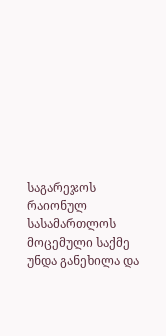საგარეჯოს რაიონულ სასამართლოს მოცემული საქმე უნდა განეხილა და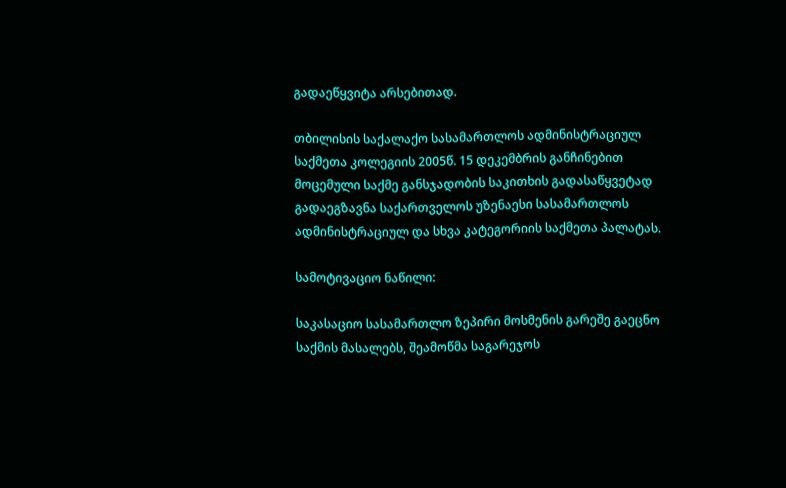გადაეწყვიტა არსებითად.

თბილისის საქალაქო სასამართლოს ადმინისტრაციულ საქმეთა კოლეგიის 2005წ. 15 დეკემბრის განჩინებით მოცემული საქმე განსჯადობის საკითხის გადასაწყვეტად გადაეგზავნა საქართველოს უზენაესი სასამართლოს ადმინისტრაციულ და სხვა კატეგორიის საქმეთა პალატას.

სამოტივაციო ნაწილი:

საკასაციო სასამართლო ზეპირი მოსმენის გარეშე გაეცნო საქმის მასალებს, შეამოწმა საგარეჯოს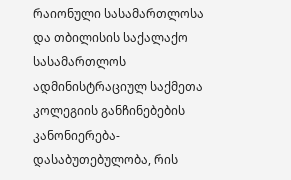რაიონული სასამართლოსა და თბილისის საქალაქო სასამართლოს ადმინისტრაციულ საქმეთა კოლეგიის განჩინებების კანონიერება-დასაბუთებულობა, რის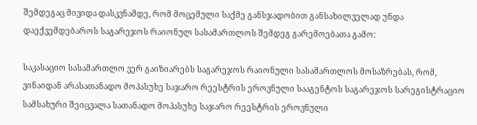შემდეგაც მივიდა დასკვნამდე, რომ მოცემული საქმე განსჯადობით განსახილველად უნდა დაექვემდებაროს საგარეჯოს რაიონულ სასამართლოს შემდეგ გარემოებათა გამო:

საკასაციო სასამართლო ვერ გაიზიარებს საგარეჯოს რაიონული სასამართლოს მოსაზრებას, რომ, ვინაიდან არასათანადო მოპასუხე საჯარო რეესტრის ეროვნული სააგენტოს საგარეჯოს სარეგისტრაციო სამსახური შეიცვალა სათანადო მოპასუხე საჯარო რეესტრის ეროვნული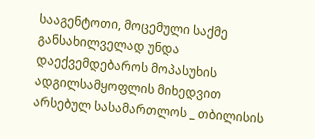სააგენტოთი, მოცემული საქმე განსახილველად უნდა დაექვემდებაროს მოპასუხის ადგილსამყოფლის მიხედვით არსებულ სასამართლოს _ თბილისის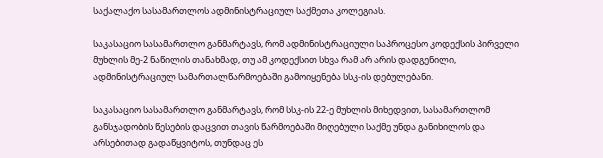საქალაქო სასამართლოს ადმინისტრაციულ საქმეთა კოლეგიას.

საკასაციო სასამართლო განმარტავს, რომ ადმინისტრაციული საპროცესო კოდექსის პირველი მუხლის მე-2 ნაწილის თანახმად, თუ ამ კოდექსით სხვა რამ არ არის დადგენილი, ადმინისტრაციულ სამართალწარმოებაში გამოიყენება სსკ-ის დებულებანი.

საკასაციო სასამართლო განმარტავს, რომ სსკ-ის 22-ე მუხლის მიხედვით, სასამართლომ განსჯადობის წესების დაცვით თავის წარმოებაში მიღებული საქმე უნდა განიხილოს და არსებითად გადაწყვიტოს, თუნდაც ეს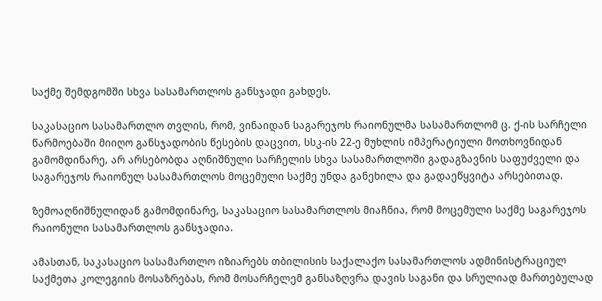საქმე შემდგომში სხვა სასამართლოს განსჯადი გახდეს.

საკასაციო სასამართლო თვლის, რომ, ვინაიდან საგარეჯოს რაიონულმა სასამართლომ ც. ქ-ის სარჩელი წარმოებაში მიიღო განსჯადობის წესების დაცვით, სსკ-ის 22-ე მუხლის იმპერატიული მოთხოვნიდან გამომდინარე, არ არსებობდა აღნიშნული სარჩელის სხვა სასამართლოში გადაგზავნის საფუძველი და საგარეჯოს რაიონულ სასამართლოს მოცემული საქმე უნდა განეხილა და გადაეწყვიტა არსებითად.

ზემოაღნიშნულიდან გამომდინარე, საკასაციო სასამართლოს მიაჩნია, რომ მოცემული საქმე საგარეჯოს რაიონული სასამართლოს განსჯადია.

ამასთან, საკასაციო სასამართლო იზიარებს თბილისის საქალაქო სასამართლოს ადმინისტრაციულ საქმეთა კოლეგიის მოსაზრებას, რომ მოსარჩელემ განსაზღვრა დავის საგანი და სრულიად მართებულად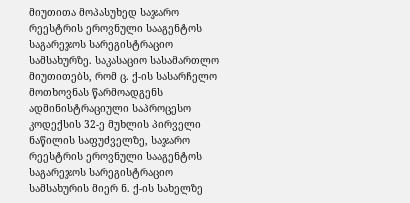მიუთითა მოპასუხედ საჯარო რეესტრის ეროვნული სააგენტოს საგარეჯოს სარეგისტრაციო სამსახურზე. საკასაციო სასამართლო მიუთითებს, რომ ც. ქ-ის სასარჩელო მოთხოვნას წარმოადგენს ადმინისტრაციული საპროცესო კოდექსის 32-ე მუხლის პირველი ნაწილის საფუძველზე, საჯარო რეესტრის ეროვნული სააგენტოს საგარეჯოს სარეგისტრაციო სამსახურის მიერ ნ. ქ-ის სახელზე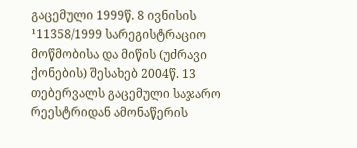გაცემული 1999წ. 8 ივნისის ¹11358/1999 სარეგისტრაციო მოწმობისა და მიწის (უძრავი ქონების) შესახებ 2004წ. 13 თებერვალს გაცემული საჯარო რეესტრიდან ამონაწერის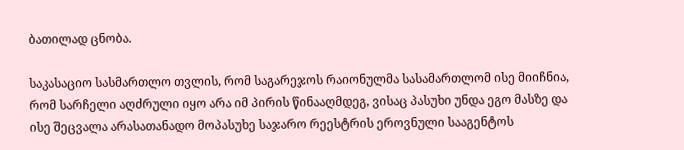ბათილად ცნობა.

საკასაციო სასმართლო თვლის, რომ საგარეჯოს რაიონულმა სასამართლომ ისე მიიჩნია, რომ სარჩელი აღძრული იყო არა იმ პირის წინააღმდეგ, ვისაც პასუხი უნდა ეგო მასზე და ისე შეცვალა არასათანადო მოპასუხე საჯარო რეესტრის ეროვნული სააგენტოს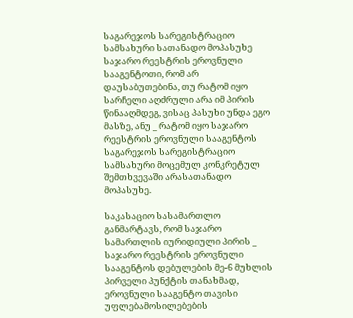საგარეჯოს სარეგისტრაციო სამსახური სათანადო მოპასუხე საჯარო რეესტრის ეროვნული სააგენტოთი, რომ არ დაუსაბუთებინა, თუ რატომ იყო სარჩელი აღძრული არა იმ პირის წინააღმდეგ, ვისაც პასუხი უნდა ეგო მასზე, ანუ _ რატომ იყო საჯარო რეესტრის ეროვნული სააგენტოს საგარეჯოს სარეგისტრაციო სამსახური მოცემულ კონკრეტულ შემთხვევაში არასათანადო მოპასუხე.

საკასაციო სასამართლო განმარტავს, რომ საჯარო სამართლის იურიდიული პირის _ საჯარო რეესტრის ეროვნული სააგენტოს დებულების მე-6 მუხლის პირველი პუნქტის თანახმად, ეროვნული სააგენტო თავისი უფლებამოსილებების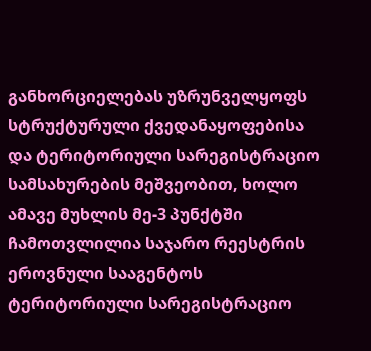განხორციელებას უზრუნველყოფს სტრუქტურული ქვედანაყოფებისა და ტერიტორიული სარეგისტრაციო სამსახურების მეშვეობით, ხოლო ამავე მუხლის მე-3 პუნქტში ჩამოთვლილია საჯარო რეესტრის ეროვნული სააგენტოს ტერიტორიული სარეგისტრაციო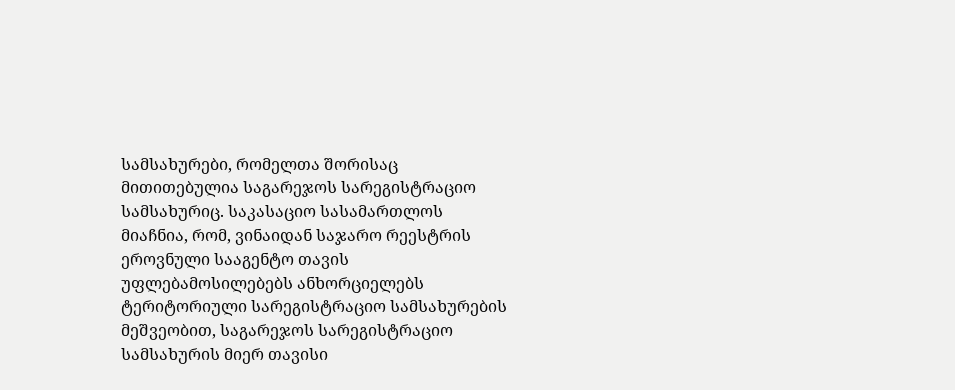სამსახურები, რომელთა შორისაც მითითებულია საგარეჯოს სარეგისტრაციო სამსახურიც. საკასაციო სასამართლოს მიაჩნია, რომ, ვინაიდან საჯარო რეესტრის ეროვნული სააგენტო თავის უფლებამოსილებებს ანხორციელებს ტერიტორიული სარეგისტრაციო სამსახურების მეშვეობით, საგარეჯოს სარეგისტრაციო სამსახურის მიერ თავისი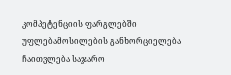კომპეტენციის ფარგლებში უფლებამოსილების განხორციელება ჩაითვლება საჯარო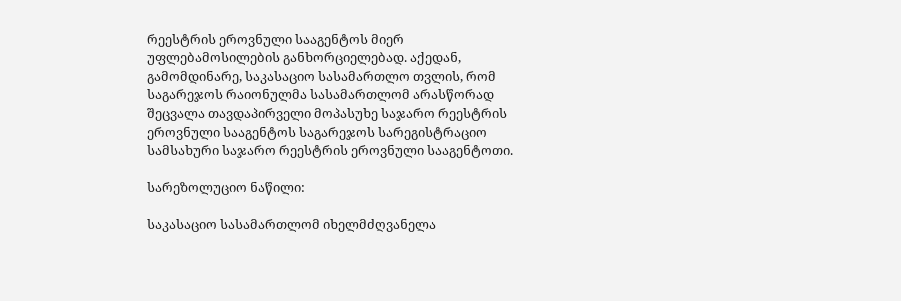რეესტრის ეროვნული სააგენტოს მიერ უფლებამოსილების განხორციელებად. აქედან, გამომდინარე, საკასაციო სასამართლო თვლის, რომ საგარეჯოს რაიონულმა სასამართლომ არასწორად შეცვალა თავდაპირველი მოპასუხე საჯარო რეესტრის ეროვნული სააგენტოს საგარეჯოს სარეგისტრაციო სამსახური საჯარო რეესტრის ეროვნული სააგენტოთი.

სარეზოლუციო ნაწილი:

საკასაციო სასამართლომ იხელმძღვანელა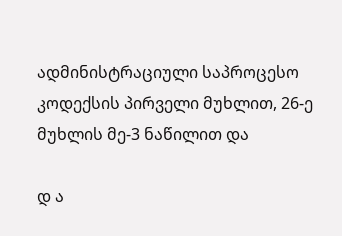ადმინისტრაციული საპროცესო კოდექსის პირველი მუხლით, 26-ე მუხლის მე-3 ნაწილით და

დ ა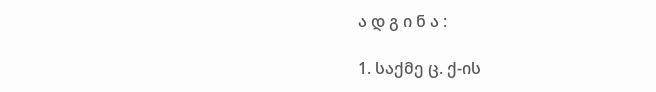ა დ გ ი ნ ა :

1. საქმე ც. ქ-ის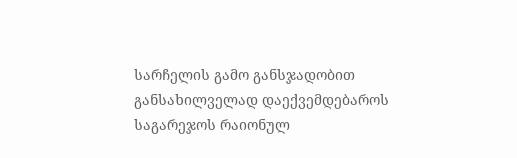სარჩელის გამო განსჯადობით განსახილველად დაექვემდებაროს საგარეჯოს რაიონულ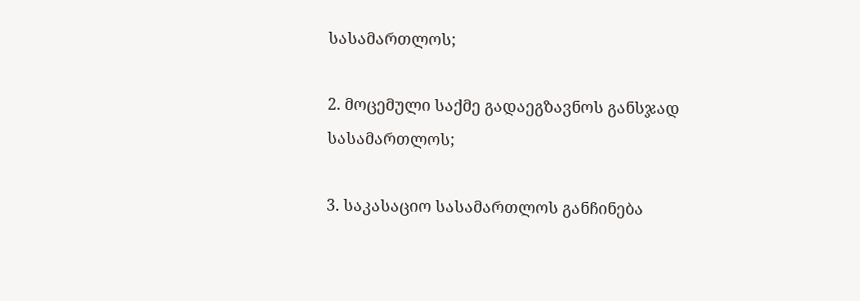სასამართლოს;

2. მოცემული საქმე გადაეგზავნოს განსჯად სასამართლოს;

3. საკასაციო სასამართლოს განჩინება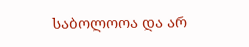საბოლოოა და არ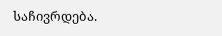საჩივრდება.